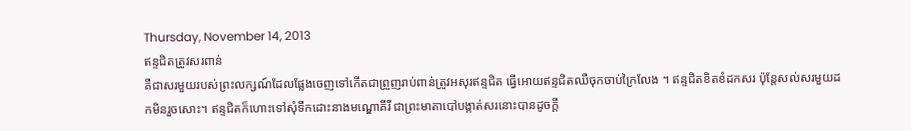Thursday, November 14, 2013
ឥន្ទជិតត្រូវសរពាន់
គឺជាសរមួយរបស់ព្រះលក្សណ៍ដែលផ្លែងចេញទៅកើតជាព្រួញរាប់ពាន់ត្រូវអសុរឥន្ទជិត ធ្វើអោយឥន្ទជិតឈឺចុកចាប់ក្រៃលែង ។ ឥន្ទជិតខិតខំដកសរ ប៉ុន្តែសល់សរមួយដកមិនរួចសោះ។ ឥន្ទជិតក៏ហោះទៅសុំទឹកដោះនាងមណ្ឌោគីរី ជាព្រះមាតាបៅបង្កាត់សរនោះបានដូចក្តី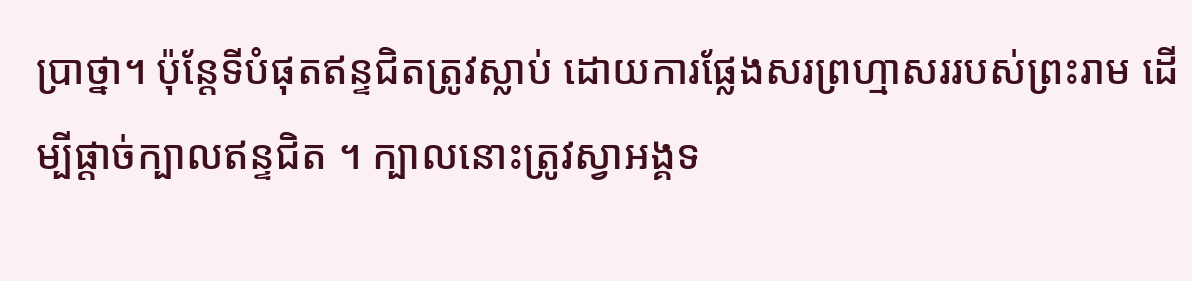ប្រាថ្នា។ ប៉ុន្តែទីបំផុតឥន្ទជិតត្រូវស្លាប់ ដោយការផ្លែងសរព្រហ្មាសររបស់ព្រះរាម ដើម្បីផ្តាច់ក្បាលឥន្ទជិត ។ ក្បាលនោះត្រូវស្វាអង្គទ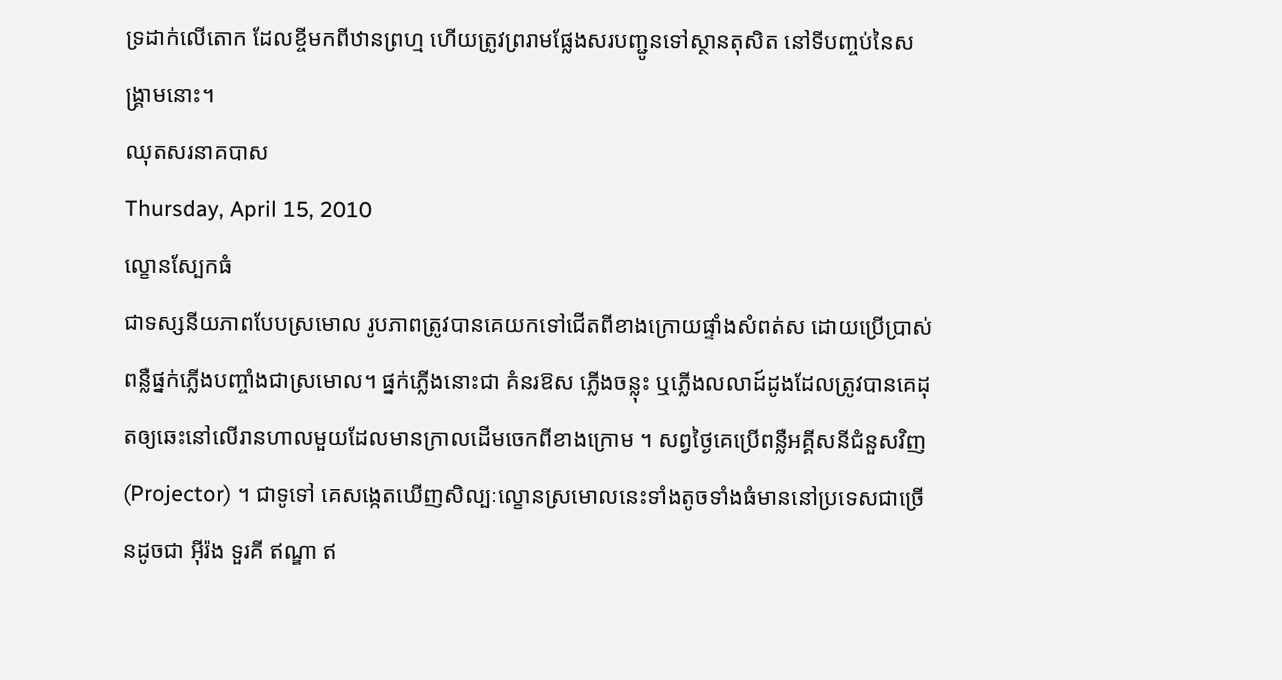ទ្រដាក់លើតោក ដែលខ្ចីមកពីឋានព្រហ្ម ហើយត្រូវព្ររាមផ្លែងសរបញ្ជូនទៅស្ថានតុសិត នៅទីបញ្ចប់នៃសង្គ្រាមនោះ។
ឈុតសរនាគបាស
Thursday, April 15, 2010
ល្ខោនស្បែកធំ
ជាទស្សនីយភាពបែបស្រមោល រូបភាពត្រូវបានគេយកទៅជើតពីខាងក្រោយផ្ទាំងសំពត់ស ដោយប្រើប្រាស់ពន្លឺផ្នក់ភ្លើងបញ្ចាំងជាស្រមោល។ ផ្នក់ភ្លើងនោះជា គំនរឱស ភ្លើងចន្លុះ ឬភ្លើងលលាដ៍ដូងដែលត្រូវបានគេដុតឲ្យឆេះនៅលើរានហាលមួយដែលមានក្រាលដើមចេកពីខាងក្រោម ។ សព្វថ្ងៃគេប្រើពន្លឺអគ្គីសនីជំនួសវិញ (Projector) ។ ជាទូទៅ គេសង្កេតឃើញសិល្បៈល្ខោនស្រមោលនេះទាំងតូចទាំងធំមាននៅប្រទេសជាច្រើនដូចជា អ៊ីរ៉ង ទួរគី ឥណ្ឌា ឥ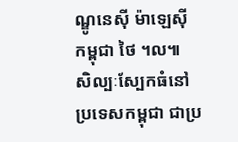ណ្ឌូនេស៊ី ម៉ាឡេស៊ី កម្ពុជា ថៃ ។ល៕
សិល្បៈស្បែកធំនៅប្រទេសកម្ពុជា ជាប្រ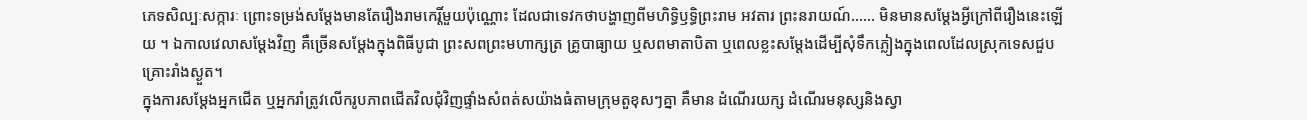ភេទសិល្បៈសក្ការៈ ព្រោះទម្រង់សម្តែងមានតែរឿងរាមកេរ្តិ៍មួយប៉ុណ្ណោះ ដែលជាទេវកថាបង្ហាញពីមហិទ្ធិឫទ្ធិព្រះរាម អវតារ ព្រះនរាយណ៍...... មិនមានសម្តែងអ្វីក្រៅពីរឿងនេះឡើយ ។ ឯកាលវេលាសម្តែងវិញ គឺច្រើនសម្តែងក្នុងពិធីបូជា ព្រះសពព្រះមហាក្សត្រ គ្រូបាធ្យាយ ឬសពមាតាបិតា ឬពេលខ្លះសម្តែងដើម្បីសុំទឹកភ្លៀងក្នុងពេលដែលស្រុកទេសជួបគ្រោះរាំងស្ងួត។
ក្នុងការសម្តែងអ្នកជើត ឬអ្នករាំត្រូវលើករូបភាពជើតវិលជុំវិញផ្ទាំងសំពត់សយ៉ាងធំតាមក្រុមតួខុសៗគ្នា គឺមាន ដំណើរយក្ស ដំណើរមនុស្សនិងស្វា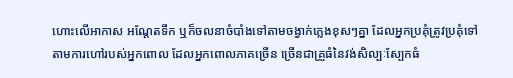ហោះលើអាកាស អណ្តែតទឹក ឬក៏ចលនាចំបាំងទៅតាមចង្វាក់ភ្លេងខុសៗគ្នា ដែលអ្នកប្រគុំត្រូវប្រគុំទៅតាមការហៅរបស់អ្នកពោល ដែលអ្នកពោលភាគច្រើន ច្រើនជាគ្រួធំនៃវង់សិល្បៈស្បែកធំ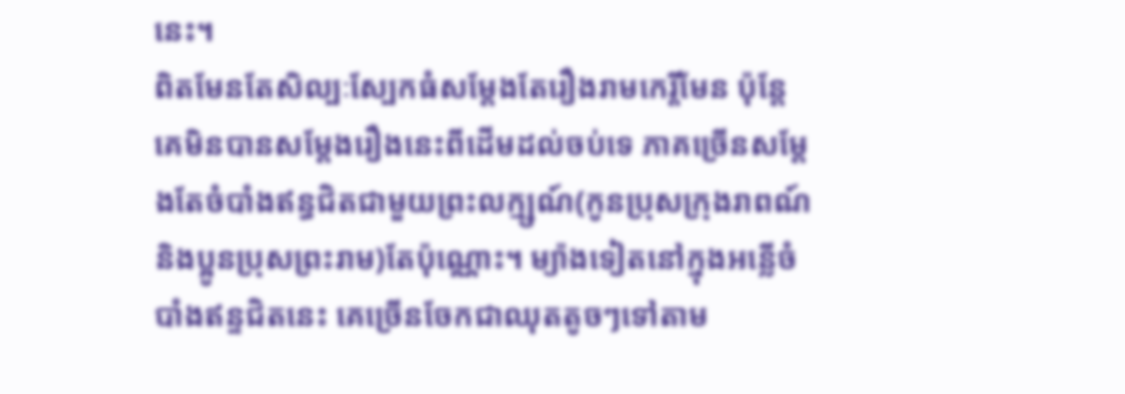នេះ។
ពិតមែនតែសិល្បៈស្បែកធំសម្តែងតែរឿងរាមកេរ្តិ៍មែន ប៉ុន្តែគេមិនបានសម្តែងរឿងនេះពីដើមដល់ចប់ទេ ភាគច្រើនសម្តែងតែចំបាំងឥន្ធជិតជាមួយព្រះលក្ម្សណ៍(កូនប្រុសក្រុងរាពណ៍ និងប្អូនប្រុសព្រះរាម)តែប៉ុណ្ណោះ។ ម្យ៉ាងទៀតនៅក្នុងអន្លើចំបាំងឥន្ទជិតនេះ គេច្រើនចែកជាឈុតតូចៗទៅតាម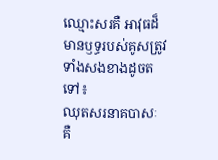ឈ្មោះសរគឺ អាវុធដ៏មានឫទ្ធរបស់គូសត្រូវទាំងសងខាងដូចតទៅ៖
ឈុតសរនាគបាសៈ គឺ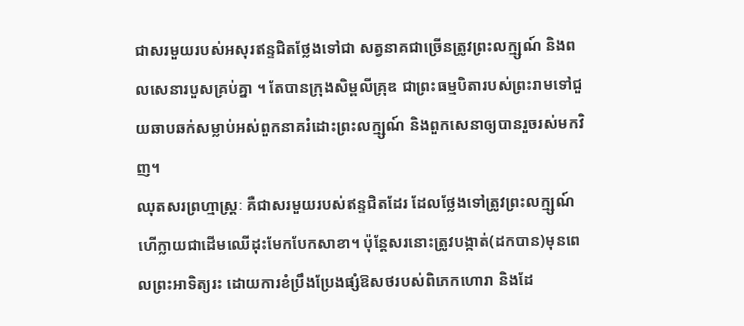ជាសរមួយរបស់អសុរឥន្ទជិតថ្លែងទៅជា សត្វនាគជាច្រើនត្រូវព្រះលក្ម្សណ៍ និងពលសេនារបួសគ្រប់គ្នា ។ តែបានក្រុងសិម្ពលីគ្រុឌ ជាព្រះធម្មបិតារបស់ព្រះរាមទៅជួយឆាបឆក់សម្លាប់អស់ពួកនាគរំដោះព្រះលក្ម្សណ៍ និងពួកសេនាឲ្យបានរួចរស់មកវិញ។
ឈុតសរព្រហ្មាស្រ្តៈ គឺជាសរមួយរបស់ឥន្ទជិតដែរ ដែលថ្លែងទៅត្រូវព្រះលក្ម្សណ៍ហើក្លាយជាដើមឈើដុះមែកបែកសាខា។ ប៉ុន្តែសរនោះត្រូវបង្កាត់(ដកបាន)មុនពេលព្រះអាទិត្យរះ ដោយការខំប្រឹងប្រែងផ្សំឱសថរបស់ពិភេកហោរា និងដែ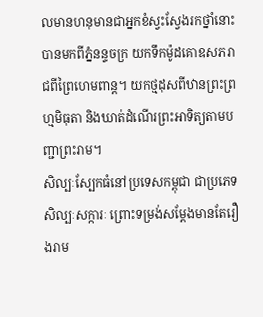លមានហនុមានជាអ្នកខំស្វះស្វែងរកថ្នាំនោះបានមកពីភ្នំនន្ទចក្រ យកទឹកម៉ូដគោឧសភរាជពីព្រៃហេមពាន្ត។ យកថ្មដុសពីឋានព្រះព្រហ្មមិធុតា និងឃាត់ដំណើរព្រះអាទិត្យតាមបញ្ជាព្រះរាម។
សិល្បៈស្បែកធំនៅប្រទេសកម្ពុជា ជាប្រភេទសិល្បៈសក្ការៈ ព្រោះទម្រង់សម្តែងមានតែរឿងរាម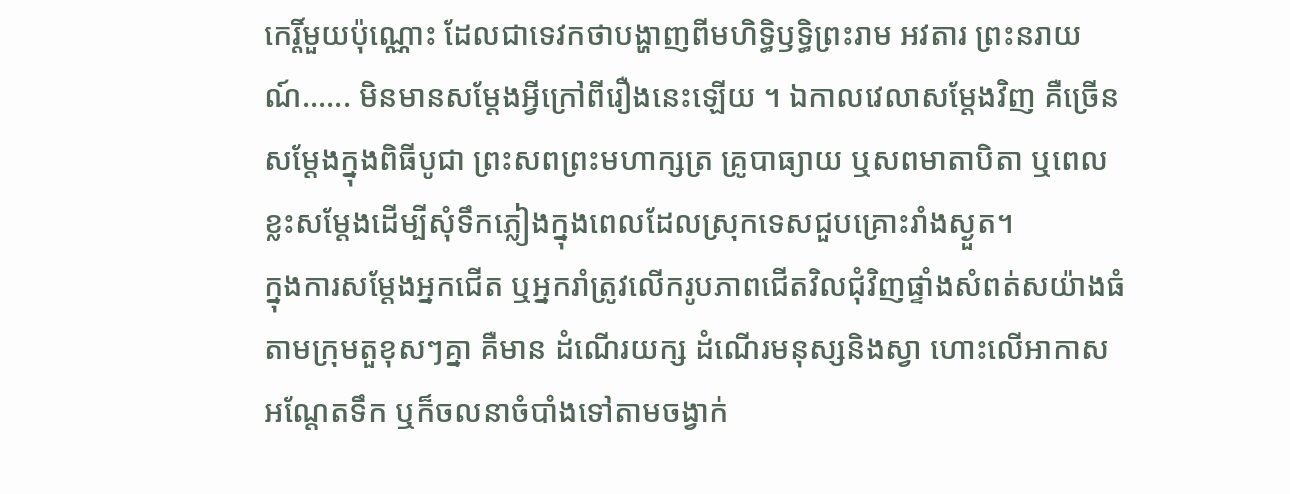កេរ្តិ៍មួយប៉ុណ្ណោះ ដែលជាទេវកថាបង្ហាញពីមហិទ្ធិឫទ្ធិព្រះរាម អវតារ ព្រះនរាយណ៍...... មិនមានសម្តែងអ្វីក្រៅពីរឿងនេះឡើយ ។ ឯកាលវេលាសម្តែងវិញ គឺច្រើនសម្តែងក្នុងពិធីបូជា ព្រះសពព្រះមហាក្សត្រ គ្រូបាធ្យាយ ឬសពមាតាបិតា ឬពេលខ្លះសម្តែងដើម្បីសុំទឹកភ្លៀងក្នុងពេលដែលស្រុកទេសជួបគ្រោះរាំងស្ងួត។
ក្នុងការសម្តែងអ្នកជើត ឬអ្នករាំត្រូវលើករូបភាពជើតវិលជុំវិញផ្ទាំងសំពត់សយ៉ាងធំតាមក្រុមតួខុសៗគ្នា គឺមាន ដំណើរយក្ស ដំណើរមនុស្សនិងស្វា ហោះលើអាកាស អណ្តែតទឹក ឬក៏ចលនាចំបាំងទៅតាមចង្វាក់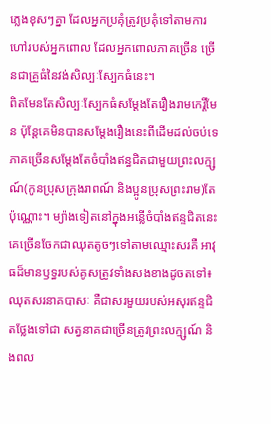ភ្លេងខុសៗគ្នា ដែលអ្នកប្រគុំត្រូវប្រគុំទៅតាមការហៅរបស់អ្នកពោល ដែលអ្នកពោលភាគច្រើន ច្រើនជាគ្រួធំនៃវង់សិល្បៈស្បែកធំនេះ។
ពិតមែនតែសិល្បៈស្បែកធំសម្តែងតែរឿងរាមកេរ្តិ៍មែន ប៉ុន្តែគេមិនបានសម្តែងរឿងនេះពីដើមដល់ចប់ទេ ភាគច្រើនសម្តែងតែចំបាំងឥន្ធជិតជាមួយព្រះលក្ម្សណ៍(កូនប្រុសក្រុងរាពណ៍ និងប្អូនប្រុសព្រះរាម)តែប៉ុណ្ណោះ។ ម្យ៉ាងទៀតនៅក្នុងអន្លើចំបាំងឥន្ទជិតនេះ គេច្រើនចែកជាឈុតតូចៗទៅតាមឈ្មោះសរគឺ អាវុធដ៏មានឫទ្ធរបស់គូសត្រូវទាំងសងខាងដូចតទៅ៖
ឈុតសរនាគបាសៈ គឺជាសរមួយរបស់អសុរឥន្ទជិតថ្លែងទៅជា សត្វនាគជាច្រើនត្រូវព្រះលក្ម្សណ៍ និងពល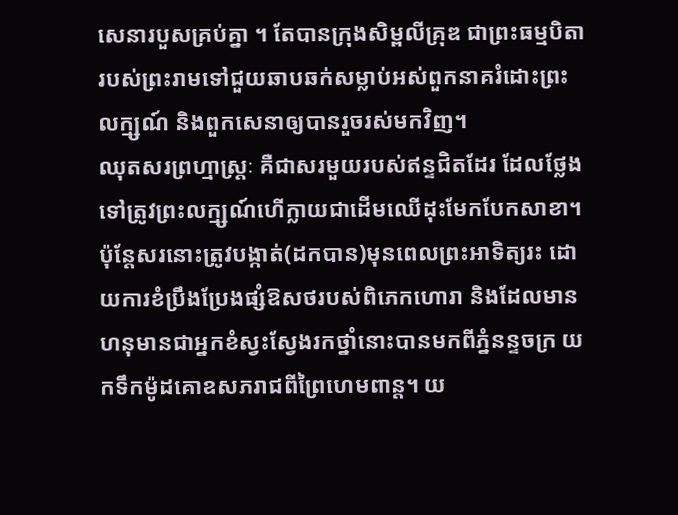សេនារបួសគ្រប់គ្នា ។ តែបានក្រុងសិម្ពលីគ្រុឌ ជាព្រះធម្មបិតារបស់ព្រះរាមទៅជួយឆាបឆក់សម្លាប់អស់ពួកនាគរំដោះព្រះលក្ម្សណ៍ និងពួកសេនាឲ្យបានរួចរស់មកវិញ។
ឈុតសរព្រហ្មាស្រ្តៈ គឺជាសរមួយរបស់ឥន្ទជិតដែរ ដែលថ្លែងទៅត្រូវព្រះលក្ម្សណ៍ហើក្លាយជាដើមឈើដុះមែកបែកសាខា។ ប៉ុន្តែសរនោះត្រូវបង្កាត់(ដកបាន)មុនពេលព្រះអាទិត្យរះ ដោយការខំប្រឹងប្រែងផ្សំឱសថរបស់ពិភេកហោរា និងដែលមានហនុមានជាអ្នកខំស្វះស្វែងរកថ្នាំនោះបានមកពីភ្នំនន្ទចក្រ យកទឹកម៉ូដគោឧសភរាជពីព្រៃហេមពាន្ត។ យ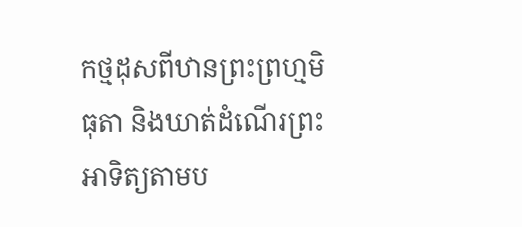កថ្មដុសពីឋានព្រះព្រហ្មមិធុតា និងឃាត់ដំណើរព្រះអាទិត្យតាមប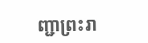ញ្ជាព្រះរា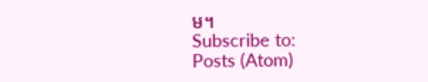ម។
Subscribe to:
Posts (Atom)